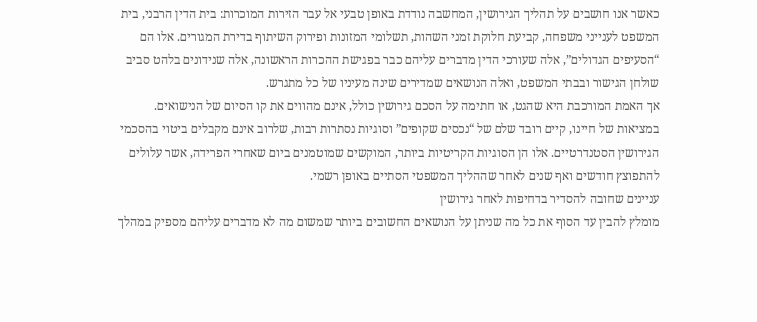כאשר אנו חושבים על תהליך הגירושין, המחשבה נודדת באופן טבעי אל עבר הזירות המוכרות: בית הדין הרבני, בית המשפט לענייני משפחה, קביעת חלוקת זמני השהות, תשלומי המזונות ופירוק השיתוף בדירת המגורים. אלו הם “הסעיפים הגדולים”, אלה שעורכי הדין מדברים עליהם כבר בפגישת ההכרות הראשונה, אלה שנידונים בלהט סביב שולחן הגישור ובבתי המשפט, ואלה הנושאים שמדירים שינה מעיניו של כל מתגרש.
אך האמת המורכבת היא שהגט, או חתימה על הסכם גירושין כולל, אינם מהווים את קו הסיום של הנישואים. במציאות של חיינו, קיים רובד שלם של “נכסים שקופים” וסוגיות נסתרות רבות, שלרוב אינם מקבלים ביטוי בהסכמי הגירושין הסטנדרטיים. אלו הן הסוגיות הקריטיות ביותר, המוקשים שמוטמנים ביום שאחרי הפרידה, אשר עלולים להתפוצץ חודשים ואף שנים לאחר שההליך המשפטי הסתיים באופן רשמי.
עניינים שחובה להסדיר בדחיפות לאחר גירושין
מומלץ להבין עד הסוף את כל מה שניתן על הנושאים החשובים ביותר שמשום מה לא מדברים עליהם מספיק במהלך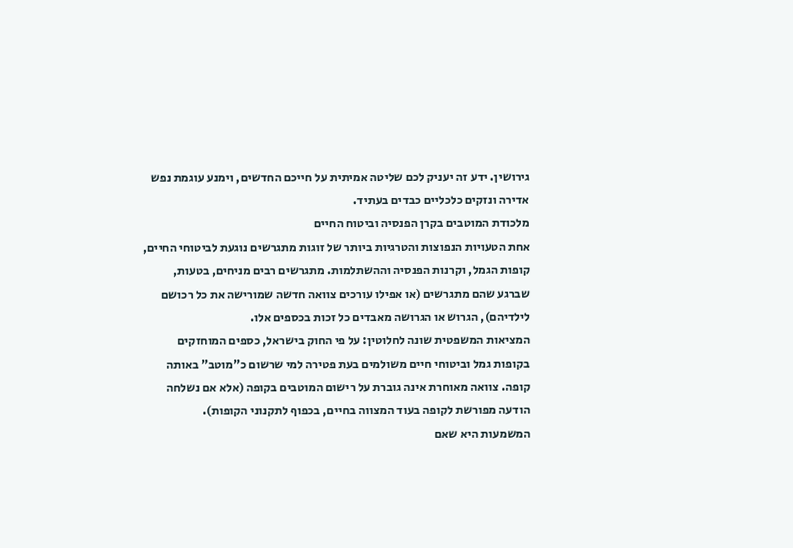גירושין. ידע זה יעניק לכם שליטה אמיתית על חייכם החדשים, וימנע עוגמת נפש אדירה ונזקים כלכליים כבדים בעתיד.
מלכודת המוטבים בקרן הפנסיה וביטוח החיים
אחת הטעויות הנפוצות והטרגיות ביותר של זוגות מתגרשים נוגעת לביטוחי החיים, קופות הגמל, וקרנות הפנסיה וההשתלמות. מתגרשים רבים מניחים, בטעות, שברגע שהם מתגרשים (או אפילו עורכים צוואה חדשה שמורישה את כל רכושם לילדיהם), הגרוש או הגרושה מאבדים כל זכות בכספים אלו.
המציאות המשפטית שונה לחלוטין: על פי החוק בישראל, כספים המוחזקים בקופות גמל וביטוחי חיים משולמים בעת פטירה למי שרשום כ”מוטב” באותה קופה. צוואה מאוחרת אינה גוברת על רישום המוטבים בקופה (אלא אם נשלחה הודעה מפורשת לקופה בעוד המצווה בחיים, בכפוף לתקנוני הקופות).
המשמעות היא שאם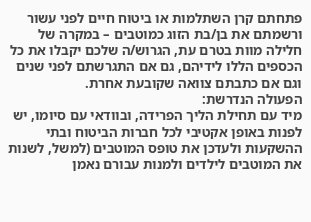פתחתם קרן השתלמות או ביטוח חיים לפני עשור ורשמתם את בן/בת הזוג כמוטבים – במקרה של חלילה מוות בטרם עת, הגרוש/ה שלכם יקבלו את כל הכספים הללו לידיהם, גם אם התגרשתם לפני שנים וגם אם כתבתם צוואה שקובעת אחרת.
הפעולה הנדרשת:
מיד עם תחילת הליך הפרידה, ובוודאי עם סיומו, יש לפנות באופן אקטיבי לכל חברות הביטוח ובתי ההשקעות ולעדכן את טופס המוטבים (למשל, לשנות את המוטבים לילדים ולמנות עבורם נאמן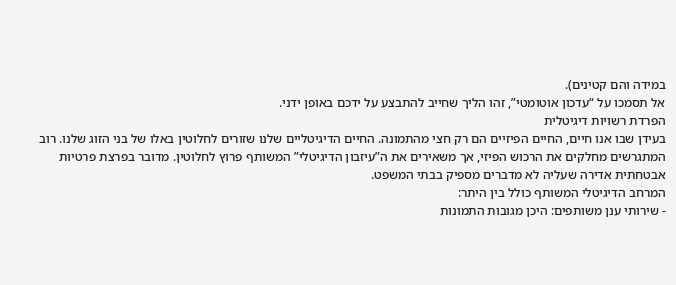במידה והם קטינים).
אל תסמכו על “עדכון אוטומטי”, זהו הליך שחייב להתבצע על ידכם באופן ידני.
הפרדת רשויות דיגיטלית
בעידן שבו אנו חיים, החיים הפיזיים הם רק חצי מהתמונה. החיים הדיגיטליים שלנו שזורים לחלוטין באלו של בני הזוג שלנו. רוב המתגרשים מחלקים את הרכוש הפיזי, אך משאירים את ה”עיזבון הדיגיטלי” המשותף פרוץ לחלוטין. מדובר בפרצת פרטיות אבטחתית אדירה שעליה לא מדברים מספיק בבתי המשפט.
המרחב הדיגיטלי המשותף כולל בין היתר:
- שירותי ענן משותפים: היכן מגובות התמונות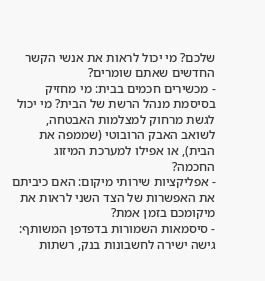שלכם? מי יכול לראות את אנשי הקשר החדשים שאתם שומרים?
- מכשירים חכמים בבית: מי מחזיק בסיסמת מנהל הרשת של הבית? מי יכול לגשת מרחוק למצלמות האבטחה, לשואב האבק הרובוטי (שממפה את הבית), או אפילו למערכת המיזוג החכמה?
- אפליקציות שירותי מיקום: האם כיביתם את האפשרות של הצד השני לראות את מיקומכם בזמן אמת?
- סיסמאות השמורות בדפדפן המשותף: גישה ישירה לחשבונות בנק, רשתות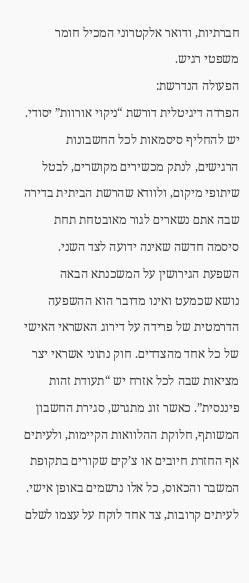חברתיות, ודואר אלקטרוני המכיל חומר משפטי רגיש.
הפעולה הנדרשת:
הפרדה דיגיטלית דורשת “ניקוי אורוות” יסודי. יש להחליף סיסמאות לכל החשבונות הרגישים, לנתק מכשירים מקושרים, לבטל שיתופי מיקום, ולוודא שהרשת הביתית בדירה שבה אתם נשארים לגור מאובטחת תחת סיסמה חדשה שאינה ידועה לצד השני.
השפעת הגירושין על המשכנתא הבאה
נושא שכמעט ואינו מדובר הוא ההשפעה הדרמטית של פרידה על דירוג האשראי האישי של כל אחד מהצדדים. חוק נתוני אשראי יצר מציאות שבה לכל אזרח יש “תעודת זהות פיננסית”. כאשר זוג מתגרש, סגירת החשבון המשותף, חלוקת ההלוואות הקיימות, ולעיתים אף החזרת חיובים או צ’קים שקורים בתקופת המשבר והכאוס, כל אלו נרשמים באופן אישי.
לעיתים קרובות, צד אחד לוקח על עצמו לשלם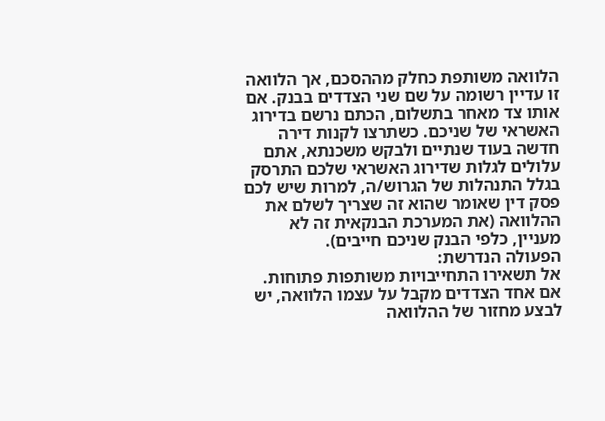הלוואה משותפת כחלק מההסכם, אך הלוואה זו עדיין רשומה על שם שני הצדדים בבנק. אם אותו צד מאחר בתשלום, הכתם נרשם בדירוג האשראי של שניכם. כשתרצו לקנות דירה חדשה בעוד שנתיים ולבקש משכנתא, אתם עלולים לגלות שדירוג האשראי שלכם התרסק בגלל התנהלות של הגרוש/ה, למרות שיש לכם פסק דין שאומר שהוא זה שצריך לשלם את ההלוואה (את המערכת הבנקאית זה לא מעניין, כלפי הבנק שניכם חייבים).
הפעולה הנדרשת:
אל תשאירו התחייבויות משותפות פתוחות. אם אחד הצדדים מקבל על עצמו הלוואה, יש לבצע מחזור של ההלוואה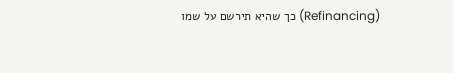(Refinancing) כך שהיא תירשם על שמו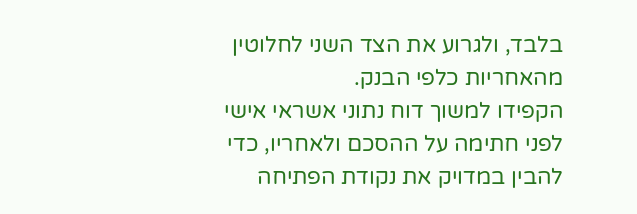בלבד, ולגרוע את הצד השני לחלוטין מהאחריות כלפי הבנק.
הקפידו למשוך דוח נתוני אשראי אישי לפני חתימה על ההסכם ולאחריו, כדי להבין במדויק את נקודת הפתיחה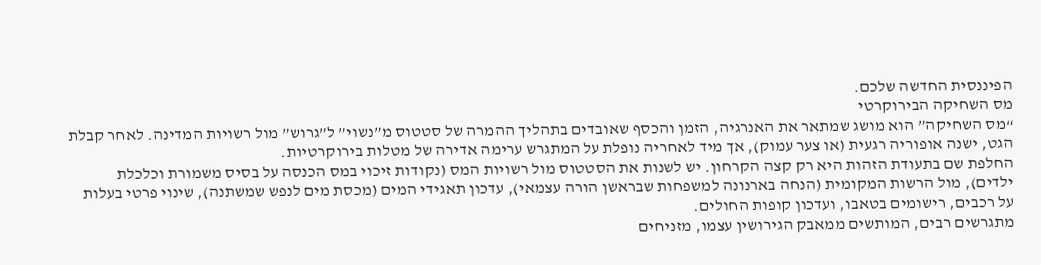הפיננסית החדשה שלכם.
מס השחיקה הבירוקרטי
“מס השחיקה” הוא מושג שמתאר את האנרגיה, הזמן והכסף שאובדים בתהליך ההמרה של סטטוס מ”נשוי” ל”גרוש” מול רשויות המדינה. לאחר קבלת הגט, ישנה אופוריה רגעית (או צער עמוק), אך מיד לאחריה נופלת על המתגרש ערימה אדירה של מטלות בירוקרטיות.
החלפת שם בתעודת הזהות היא רק קצה הקרחון. יש לשנות את הסטטוס מול רשויות המס (נקודות זיכוי במס הכנסה על בסיס משמורת וכלכלת ילדים), מול הרשות המקומית (הנחה בארנונה למשפחות שבראשן הורה עצמאי), עדכון תאגידי המים (מכסת מים לנפש שמשתנה), שינוי פרטי בעלות על רכבים, רישומים בטאבו, ועדכון קופות החולים.
מתגרשים רבים, המותשים ממאבק הגירושין עצמו, מזניחים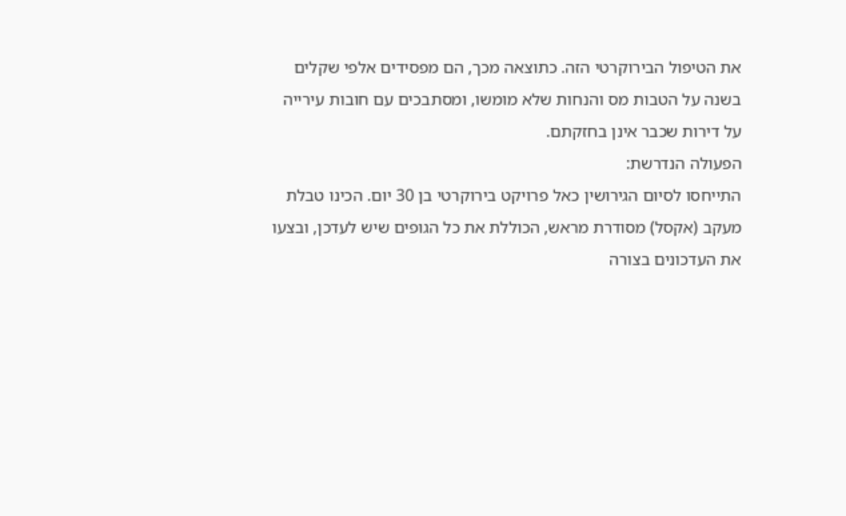את הטיפול הבירוקרטי הזה. כתוצאה מכך, הם מפסידים אלפי שקלים בשנה על הטבות מס והנחות שלא מומשו, ומסתבכים עם חובות עירייה על דירות שכבר אינן בחזקתם.
הפעולה הנדרשת:
התייחסו לסיום הגירושין כאל פרויקט בירוקרטי בן 30 יום. הכינו טבלת מעקב (אקסל) מסודרת מראש, הכוללת את כל הגופים שיש לעדכן, ובצעו את העדכונים בצורה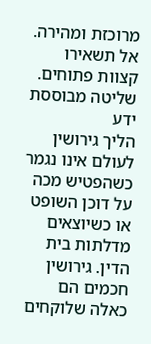מרוכזת ומהירה. אל תשאירו קצוות פתוחים.
שליטה מבוססת ידע
הליך גירושין לעולם אינו נגמר כשהפטיש מכה על דוכן השופט או כשיוצאים מדלתות בית הדין. גירושין חכמים הם כאלה שלוקחים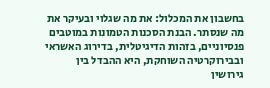בחשבון את המכלול: את מה שגלוי ובעיקר את מה שנסתר. הבנת הסכנות הטמונות במוטבים פנסיוניים, בזהות הדיגיטלית, בדירוג האשראי ובבירוקרטיה השוחקת, היא ההבדל בין גירושין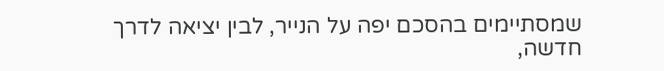שמסתיימים בהסכם יפה על הנייר, לבין יציאה לדרך חדשה,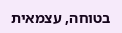בטוחה, עצמאית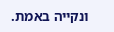ונקייה באמת.